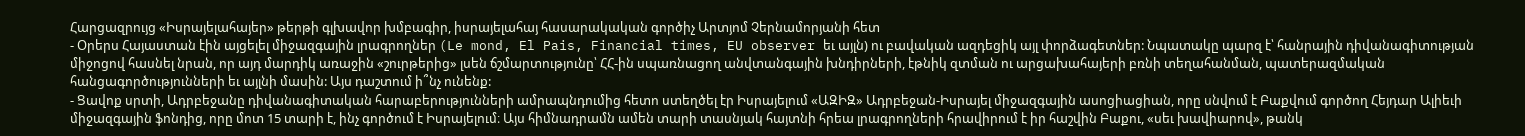Հարցազրույց «Իսրայելահայեր» թերթի գլխավոր խմբագիր, իսրայելահայ հասարակական գործիչ Արտյոմ Չերնամորյանի հետ
- Օրերս Հայաստան էին այցելել միջազգային լրագրողներ (Le mond, El Pais, Financial times, EU observer եւ այլն) ու բավական ազդեցիկ այլ փորձագետներ: Նպատակը պարզ է՝ հանրային դիվանագիտության միջոցով հասնել նրան, որ այդ մարդիկ առաջին «շուրթերից» լսեն ճշմարտությունը՝ ՀՀ-ին սպառնացող անվտանգային խնդիրների, էթնիկ զտման ու արցախահայերի բռնի տեղահանման, պատերազմական հանցագործությունների եւ այլնի մասին: Այս դաշտում ի՞նչ ունենք:
- Ցավոք սրտի, Ադրբեջանը դիվանագիտական հարաբերությունների ամրապնդումից հետո ստեղծել էր Իսրայելում «ԱԶԻԶ» Ադրբեջան-Իսրայել միջազգային ասոցիացիան, որը սնվում է Բաքվում գործող Հեյդար Ալիեւի միջազգային ֆոնդից, որը մոտ 15 տարի է, ինչ գործում է Իսրայելում։ Այս հիմնադրամն ամեն տարի տասնյակ հայտնի հրեա լրագրողների հրավիրում է իր հաշվին Բաքու, «սեւ խավիարով», թանկ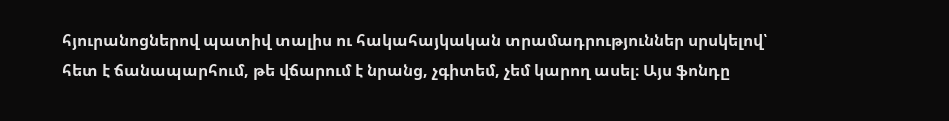հյուրանոցներով պատիվ տալիս ու հակահայկական տրամադրություններ սրսկելով՝ հետ է ճանապարհում, թե վճարում է նրանց, չգիտեմ, չեմ կարող ասել։ Այս ֆոնդը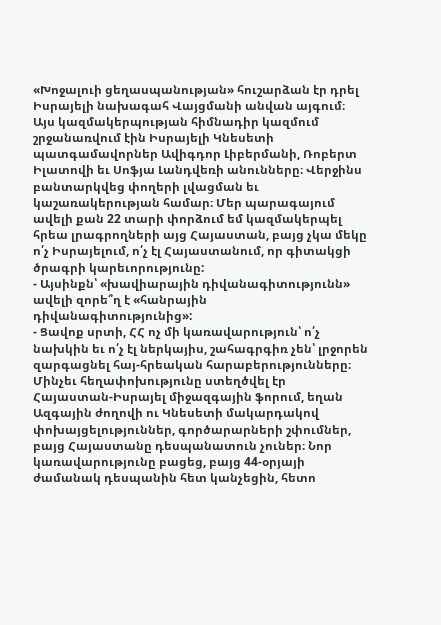«Խոջալուի ցեղասպանության» հուշարձան էր դրել Իսրայելի նախագահ Վայցմանի անվան այգում։ Այս կազմակերպության հիմնադիր կազմում շրջանառվում էին Իսրայելի Կնեսետի պատգամավորներ Ավիգդոր Լիբերմանի, Ռոբերտ Իլատովի եւ Սոֆյա Լանդվեռի անունները։ Վերջինս բանտարկվեց փողերի լվացման եւ կաշառակերության համար։ Մեր պարագայում ավելի քան 22 տարի փորձում եմ կազմակերպել հրեա լրագրողների այց Հայաստան, բայց չկա մեկը ո՛չ Իսրայելում, ո՛չ էլ Հայաստանում, որ գիտակցի ծրագրի կարեւորությունը:
- Այսինքն՝ «խավիարային դիվանագիտությունն» ավելի զորե՞ղ է «հանրային դիվանագիտությունից»:
- Ցավոք սրտի, ՀՀ ոչ մի կառավարություն՝ ո՛չ նախկին եւ ո՛չ էլ ներկայիս, շահագրգիռ չեն՝ լրջորեն զարգացնել հայ-հրեական հարաբերությունները։ Մինչեւ հեղափոխությունը ստեղծվել էր Հայաստան-Իսրայել միջազգային ֆորում, եղան Ազգային ժողովի ու Կնեսետի մակարդակով փոխայցելություններ, գործարարների շփումներ, բայց Հայաստանը դեսպանատուն չուներ։ Նոր կառավարությունը բացեց, բայց 44-օրյայի ժամանակ դեսպանին հետ կանչեցին, հետո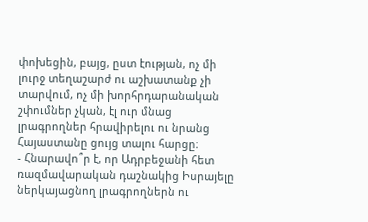փոխեցին, բայց, ըստ էության, ոչ մի լուրջ տեղաշարժ ու աշխատանք չի տարվում, ոչ մի խորհրդարանական շփումներ չկան, էլ ուր մնաց լրագրողներ հրավիրելու ու նրանց Հայաստանը ցույց տալու հարցը։
- Հնարավո՞ր է, որ Ադրբեջանի հետ ռազմավարական դաշնակից Իսրայելը ներկայացնող լրագրողներն ու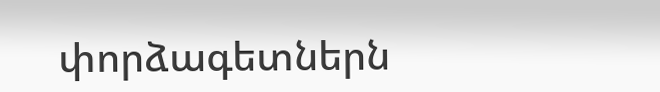փորձագետներն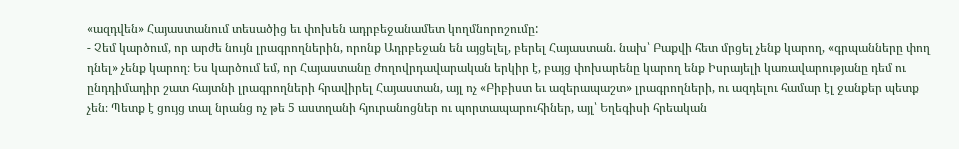«ազդվեն» Հայաստանում տեսածից եւ փոխեն ադրբեջանամետ կողմնորոշումը:
- Չեմ կարծում, որ արժե նույն լրագրողներին, որոնք Ադրբեջան են այցելել, բերել Հայաստան. նախ՝ Բաքվի հետ մրցել չենք կարող, «գրպանները փող դնել» չենք կարող։ Ես կարծում եմ, որ Հայաստանը ժողովրդավարական երկիր է, բայց փոխարենը կարող ենք Իսրայելի կառավարությանը դեմ ու ընդդիմադիր շատ հայտնի լրագրողների հրավիրել Հայաստան, այլ ոչ «Բիբիստ եւ ազերապաշտ» լրագրողների, ու ազդելու համար էլ ջանքեր պետք չեն։ Պետք է ցույց տալ նրանց ոչ թե 5 աստղանի հյուրանոցներ ու պորտապարուհիներ, այլ՝ Եղեգիսի հրեական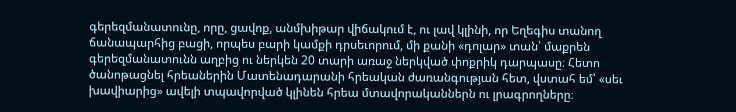գերեզմանատունը, որը, ցավոք, անմխիթար վիճակում է, ու լավ կլինի, որ Եղեգիս տանող ճանապարհից բացի, որպես բարի կամքի դրսեւորում, մի քանի «դոլար» տան՝ մաքրեն գերեզմանատունն աղբից ու ներկեն 20 տարի առաջ ներկված փոքրիկ դարպասը։ Հետո ծանոթացնել հրեաներին Մատենադարանի հրեական ժառանգության հետ, վստահ եմ՝ «սեւ խավիարից» ավելի տպավորված կլինեն հրեա մտավորականներն ու լրագրողները։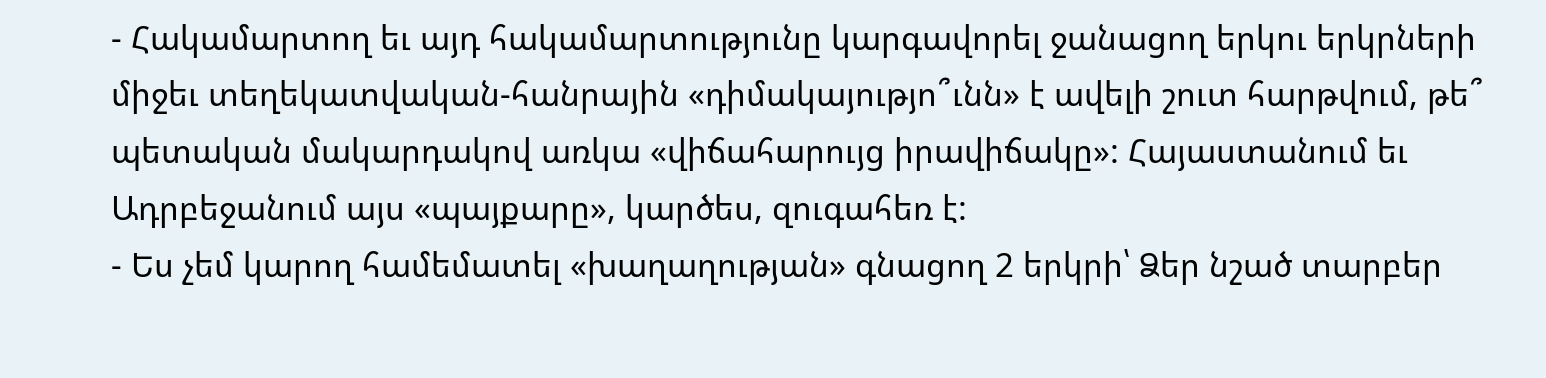- Հակամարտող եւ այդ հակամարտությունը կարգավորել ջանացող երկու երկրների միջեւ տեղեկատվական-հանրային «դիմակայությո՞ւնն» է ավելի շուտ հարթվում, թե՞ պետական մակարդակով առկա «վիճահարույց իրավիճակը»: Հայաստանում եւ Ադրբեջանում այս «պայքարը», կարծես, զուգահեռ է:
- Ես չեմ կարող համեմատել «խաղաղության» գնացող 2 երկրի՝ Ձեր նշած տարբեր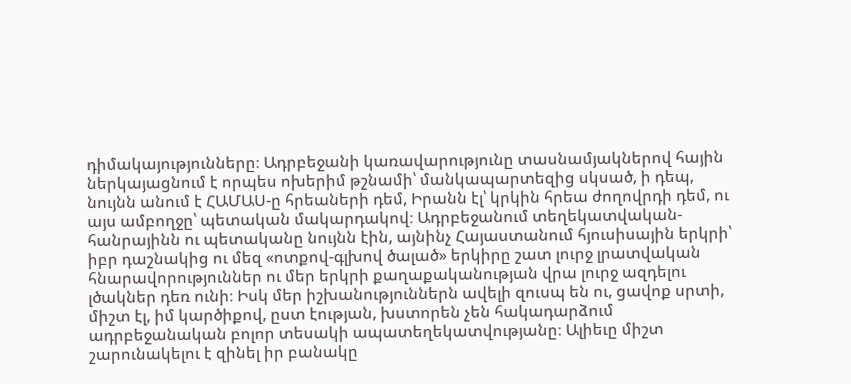դիմակայությունները։ Ադրբեջանի կառավարությունը տասնամյակներով հային ներկայացնում է որպես ոխերիմ թշնամի՝ մանկապարտեզից սկսած, ի դեպ, նույնն անում է ՀԱՄԱՍ-ը հրեաների դեմ, Իրանն էլ՝ կրկին հրեա ժողովրդի դեմ, ու այս ամբողջը՝ պետական մակարդակով։ Ադրբեջանում տեղեկատվական-հանրայինն ու պետականը նույնն էին, այնինչ Հայաստանում հյուսիսային երկրի՝ իբր դաշնակից ու մեզ «ոտքով-գլխով ծալած» երկիրը շատ լուրջ լրատվական հնարավորություններ ու մեր երկրի քաղաքականության վրա լուրջ ազդելու լծակներ դեռ ունի։ Իսկ մեր իշխանություններն ավելի զուսպ են ու, ցավոք սրտի, միշտ էլ, իմ կարծիքով, ըստ էության, խստորեն չեն հակադարձում ադրբեջանական բոլոր տեսակի ապատեղեկատվությանը։ Ալիեւը միշտ շարունակելու է զինել իր բանակը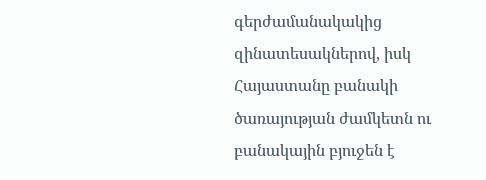գերժամանակակից զինատեսակներով, իսկ Հայաստանը բանակի ծառայության ժամկետն ու բանակային բյուջեն է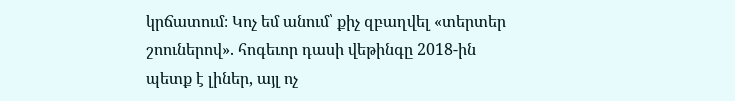կրճատում։ Կոչ եմ անում՝ քիչ զբաղվել «տերտեր շոուներով». հոգեւոր դասի վեթինգը 2018-ին պետք է լիներ, այլ ոչ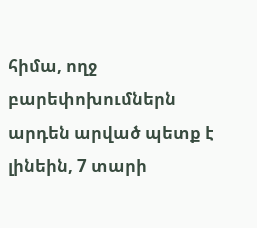հիմա, ողջ բարեփոխումներն արդեն արված պետք է լինեին, 7 տարի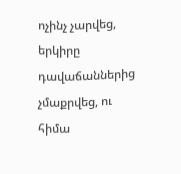ոչինչ չարվեց, երկիրը դավաճաններից չմաքրվեց, ու հիմա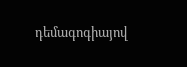դեմագոգիայով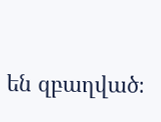են զբաղված։